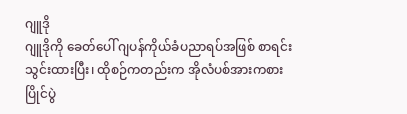ဂျူဒို
ဂျူဒိုကို ခေတ်ပေါ် ဂျပန်ကိုယ်ခံပညာရပ်အဖြစ် စာရင်းသွင်းထားပြီး၊ ထိုစဉ်ကတည်းက အိုလံပစ်အားကစားပြိုင်ပွဲ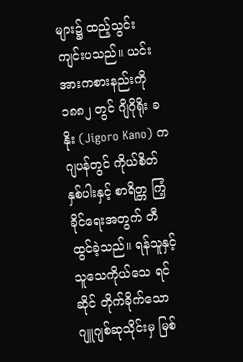များ၌ ထည့်သွင်း ကျင်းပသည်။ ယင်းအားကစားနည်းကို ၁၈၈၂ တွင် ဂျိဂိုရိုး ခနိုး (Jigoro Kano) က ဂျပန်တွင် ကိုယ်စိတ်နှစ်ပါးနှင့် စာရိတ္တ ကြံ့ခိုင်ရေးအတွက် တီထွင်ခဲ့သည်။ ရန်သူနှင့် သူသေကိုယ်သေ ရင်ဆိုင် တိုက်ခိုက်သော ဂျူဂျစ်ဆုသိုင်းမှ မြစ်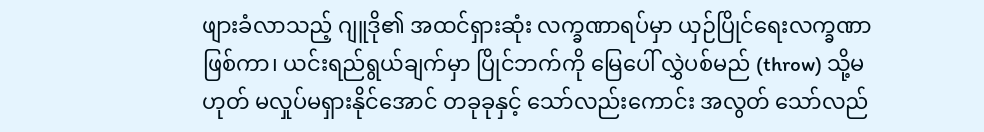ဖျားခံလာသည့် ဂျူဒို၏ အထင်ရှားဆုံး လက္ခဏာရပ်မှာ ယှဉ်ပြိုင်ရေးလက္ခဏာ ဖြစ်ကာ၊ ယင်းရည်ရွယ်ချက်မှာ ပြိုင်ဘက်ကို မြေပေါ် လွှဲပစ်မည် (throw) သို့မဟုတ် မလှုပ်မရှားနိုင်အောင် တခုခုနှင့် သော်လည်းကောင်း အလွတ် သော်လည်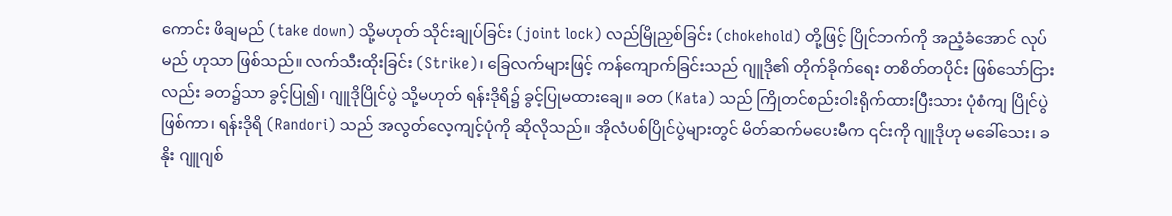ကောင်း ဖိချမည် (take down) သို့မဟုတ် သိုင်းချုပ်ခြင်း (joint lock) လည်မြိုညှစ်ခြင်း (chokehold) တို့ဖြင့် ပြိုင်ဘက်ကို အညံ့ခံအောင် လုပ်မည် ဟုသာ ဖြစ်သည်။ လက်သီးထိုးခြင်း (Strike)၊ ခြေလက်များဖြင့် ကန်ကျောက်ခြင်းသည် ဂျူဒို၏ တိုက်ခိုက်ရေး တစိတ်တပိုင်း ဖြစ်သော်ငြားလည်း ခတ၌သာ ခွင့်ပြု၍၊ ဂျူဒိုပြိုင်ပွဲ သို့မဟုတ် ရန်းဒိုရိ၌ ခွင့်ပြုမထားချေ။ ခတ (Kata) သည် ကြိုတင်စည်းဝါးရိုက်ထားပြီးသား ပုံစံကျ ပြိုင်ပွဲ ဖြစ်ကာ၊ ရန်းဒိုရိ (Randori) သည် အလွတ်လေ့ကျင့်ပုံကို ဆိုလိုသည်။ အိုလံပစ်ပြိုင်ပွဲများတွင် မိတ်ဆက်မပေးမီက ၎င်းကို ဂျူဒိုဟု မခေါ်သေး၊ ခနိုး ဂျူဂျစ်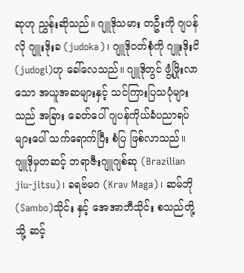ဆုဟု ညွှန်းဆိုသည်။ ဂျူဒိုသမား တဦးကို ဂျပန်လို ဂျူးဒိုးခ (judoka)၊ ဂျူဒိုဝတ်စုံကို ဂျူးဒိုးငိ (judogi)ဟု ခေါ်လေသည်။ ဂျူဒိုတွင် ဖွံ့ဖြိုးလာသော အယူအဆများနှင့် သင်ကြားပြသပုံများသည် အခြား ခေတ်ပေါ် ဂျပန်ကိုယ်ခံပညာရပ်များပေါ် သက်ရောက်ပြီး စံပြ ဖြစ်လာသည်။ ဂျူဒိုမှတဆင့် ဘရာဇီးဂျူဂျစ်ဆု (Brazilian jiu-jitsu)၊ ခရဗ်မဂ (Krav Maga)၊ ဆမ်ဘို (Sambo)သိုင်း နှင့် အေအာဘီသိုင်း စသည်တို့သို့ ဆင့်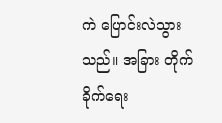ကဲ ပြောင်းလဲသွားသည်။ အခြား တိုက်ခိုက်ရေး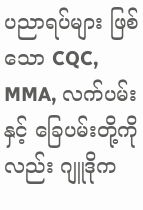ပညာရပ်များ ဖြစ်သော CQC, MMA, လက်ပမ်းနှင့် ခြေပမ်းတို့ကိုလည်း ဂျူဒိုက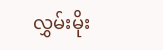လွှမ်းမိုး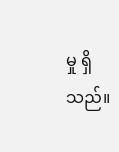မှု ရှိသည်။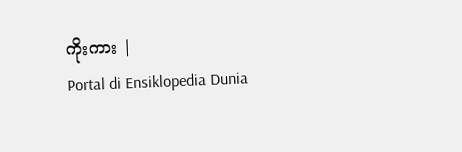ကိုးကား |
Portal di Ensiklopedia Dunia